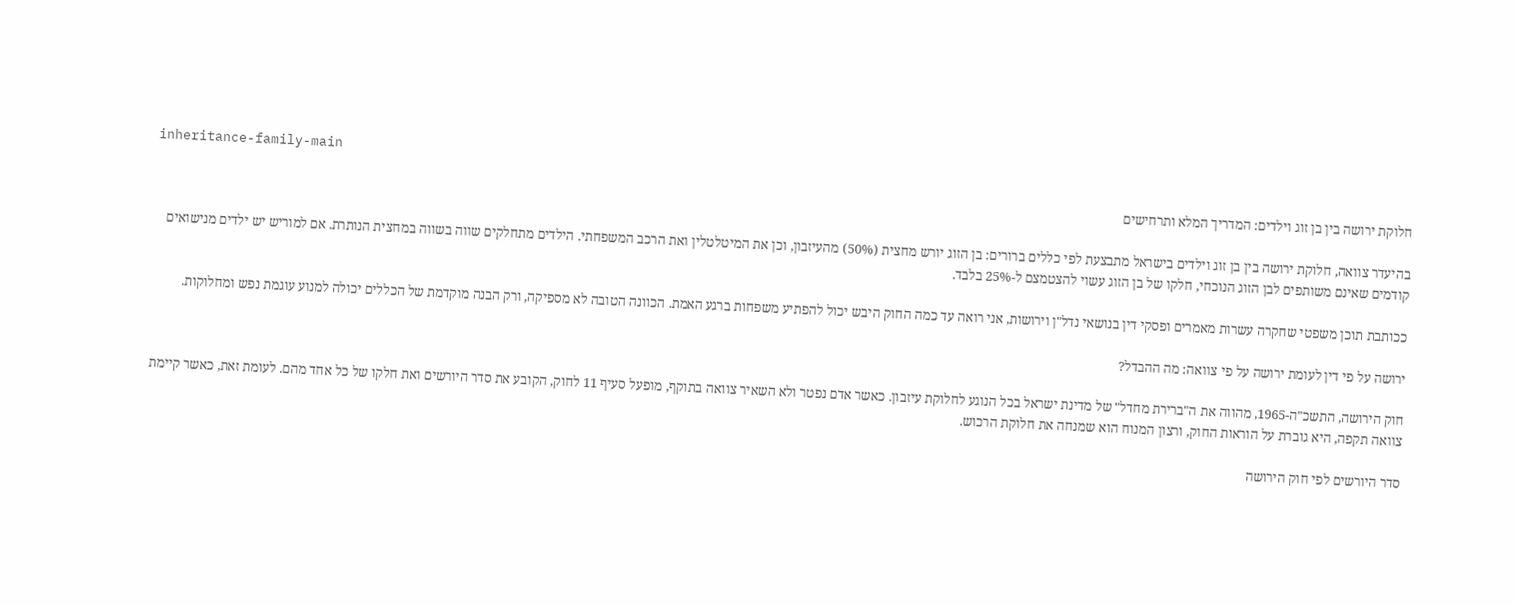inheritance-family-main

חלוקת ירושה בין בן זוג וילדים: המדריך המלא ותרחישים

בהיעדר צוואה, חלוקת ירושה בין בן זוג וילדים בישראל מתבצעת לפי כללים ברורים: בן הזוג יורש מחצית (50%) מהעיזבון, וכן את המיטלטלין ואת הרכב המשפחתי. הילדים מתחלקים שווה בשווה במחצית הנותרת. אם למוריש יש ילדים מנישואים קודמים שאינם משותפים לבן הזוג הנוכחי, חלקו של בן הזוג עשוי להצטמצם ל-25% בלבד.

ככותבת תוכן משפטי שחקרה עשרות מאמרים ופסקי דין בנושאי נדל"ן וירושות, אני רואה עד כמה החוק היבש יכול להפתיע משפחות ברגע האמת. הכוונה הטובה לא מספיקה, ורק הבנה מוקדמת של הכללים יכולה למנוע עוגמת נפש ומחלוקות.

ירושה על פי דין לעומת ירושה על פי צוואה: מה ההבדל?

חוק הירושה, התשכ"ה-1965, מהווה את ה"ברירת מחדל" של מדינת ישראל בכל הנוגע לחלוקת עיזבון. כאשר אדם נפטר ולא השאיר צוואה בתוקף, מופעל סעיף 11 לחוק, הקובע את סדר היורשים ואת חלקו של כל אחד מהם. לעומת זאת, כאשר קיימת צוואה תקפה, היא גוברת על הוראות החוק, ורצון המנוח הוא שמנחה את חלוקת הרכוש.

סדר היורשים לפי חוק הירושה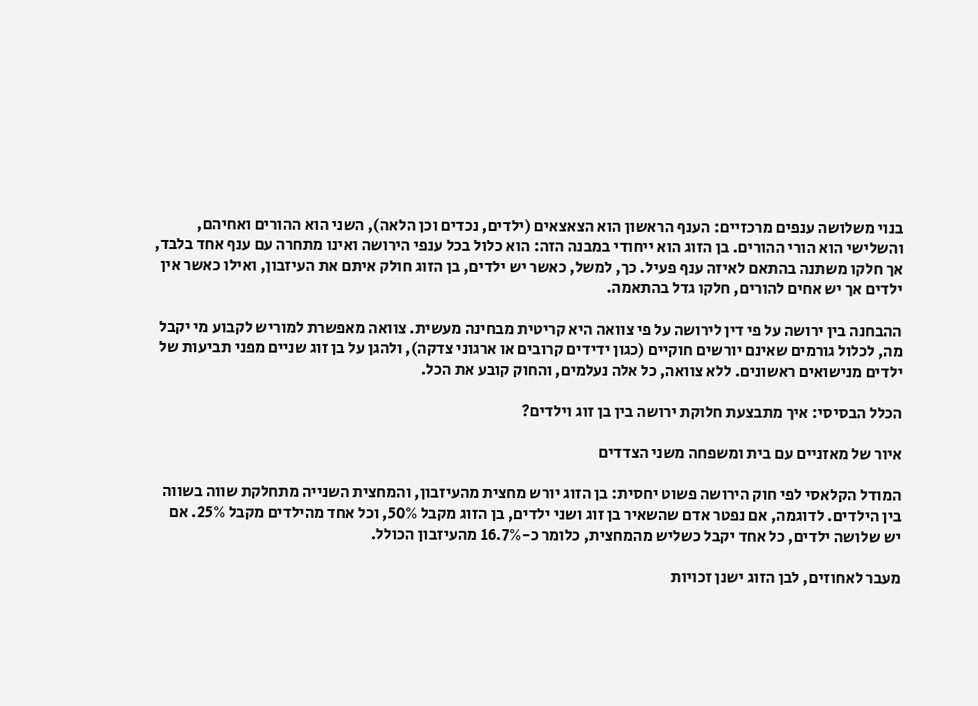בנוי משלושה ענפים מרכזיים: הענף הראשון הוא הצאצאים (ילדים, נכדים וכן הלאה), השני הוא ההורים ואחיהם, והשלישי הוא הורי ההורים. בן הזוג הוא ייחודי במבנה הזה: הוא כלול בכל ענפי הירושה ואינו מתחרה עם ענף אחד בלבד, אך חלקו משתנה בהתאם לאיזה ענף פעיל. כך, למשל, כאשר יש ילדים, בן הזוג חולק איתם את העיזבון, ואילו כאשר אין ילדים אך יש אחים להורים, חלקו גדל בהתאמה.

ההבחנה בין ירושה על פי דין לירושה על פי צוואה היא קריטית מבחינה מעשית. צוואה מאפשרת למוריש לקבוע מי יקבל מה, לכלול גורמים שאינם יורשים חוקיים (כגון ידידים קרובים או ארגוני צדקה), ולהגן על בן זוג שניים מפני תביעות של ילדים מנישואים ראשונים. ללא צוואה, כל אלה נעלמים, והחוק קובע את הכל.

הכלל הבסיסי: איך מתבצעת חלוקת ירושה בין בן זוג וילדים?

איור של מאזניים עם בית ומשפחה משני הצדדים

המודל הקלאסי לפי חוק הירושה פשוט יחסית: בן הזוג יורש מחצית מהעיזבון, והמחצית השנייה מתחלקת שווה בשווה בין הילדים. לדוגמה, אם נפטר אדם שהשאיר בן זוג ושני ילדים, בן הזוג מקבל 50%, וכל אחד מהילדים מקבל 25%. אם יש שלושה ילדים, כל אחד יקבל כשליש מהמחצית, כלומר כ-16.7% מהעיזבון הכולל.

מעבר לאחוזים, לבן הזוג ישנן זכויות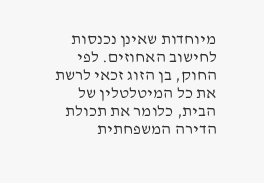מיוחדות שאינן נכנסות לחישוב האחוזים. לפי החוק, בן הזוג זכאי לרשת את כל המיטלטלין של הבית, כלומר את תכולת הדירה המשפחתית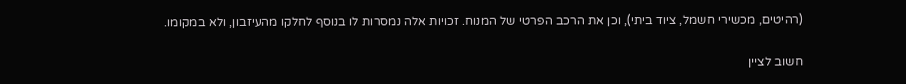(רהיטים, מכשירי חשמל, ציוד ביתי), וכן את הרכב הפרטי של המנוח. זכויות אלה נמסרות לו בנוסף לחלקו מהעיזבון, ולא במקומו.

חשוב לציין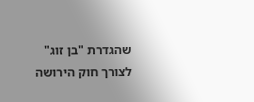שהגדרת "בן זוג" לצורך חוק הירושה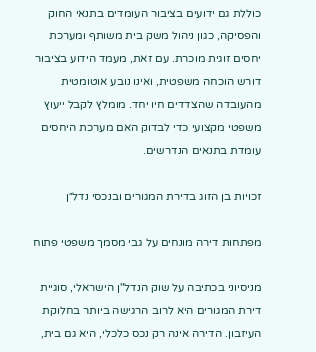כוללת גם ידועים בציבור העומדים בתנאי החוק והפסיקה, כגון ניהול משק בית משותף ומערכת יחסים זוגית מוכרת. עם זאת, מעמד הידוע בציבור דורש הוכחה משפטית, ואינו נובע אוטומטית מהעובדה שהצדדים חיו יחד. מומלץ לקבל ייעוץ משפטי מקצועי כדי לבדוק האם מערכת היחסים עומדת בתנאים הנדרשים.

זכויות בן הזוג בדירת המגורים ובנכסי נדל״ן

מפתחות דירה מונחים על גבי מסמך משפטי פתוח

מניסיוני בכתיבה על שוק הנדל"ן הישראלי, סוגיית דירת המגורים היא לרוב הרגישה ביותר בחלוקת העיזבון. הדירה אינה רק נכס כלכלי, היא גם בית,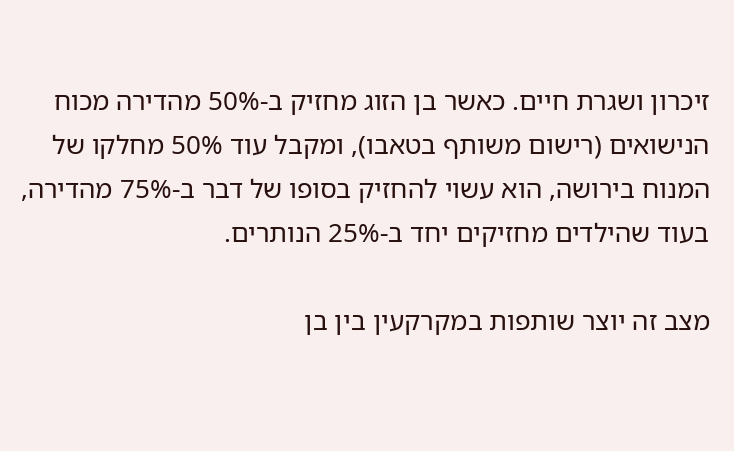זיכרון ושגרת חיים. כאשר בן הזוג מחזיק ב-50% מהדירה מכוח הנישואים (רישום משותף בטאבו), ומקבל עוד 50% מחלקו של המנוח בירושה, הוא עשוי להחזיק בסופו של דבר ב-75% מהדירה, בעוד שהילדים מחזיקים יחד ב-25% הנותרים.

מצב זה יוצר שותפות במקרקעין בין בן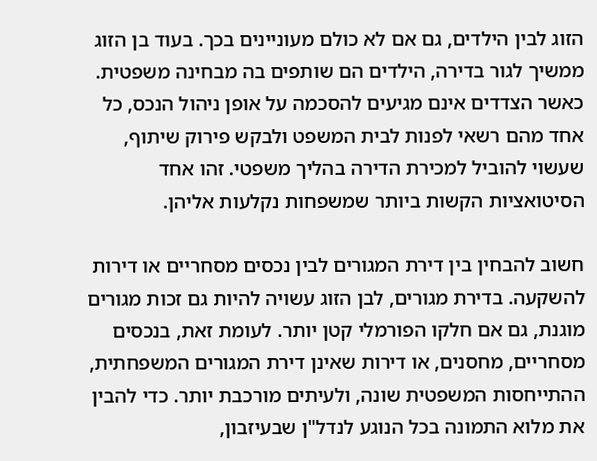הזוג לבין הילדים, גם אם לא כולם מעוניינים בכך. בעוד בן הזוג ממשיך לגור בדירה, הילדים הם שותפים בה מבחינה משפטית. כאשר הצדדים אינם מגיעים להסכמה על אופן ניהול הנכס, כל אחד מהם רשאי לפנות לבית המשפט ולבקש פירוק שיתוף, שעשוי להוביל למכירת הדירה בהליך משפטי. זהו אחד הסיטואציות הקשות ביותר שמשפחות נקלעות אליהן.

חשוב להבחין בין דירת המגורים לבין נכסים מסחריים או דירות להשקעה. בדירת מגורים, לבן הזוג עשויה להיות גם זכות מגורים מוגנת, גם אם חלקו הפורמלי קטן יותר. לעומת זאת, בנכסים מסחריים, מחסנים, או דירות שאינן דירת המגורים המשפחתית, ההתייחסות המשפטית שונה, ולעיתים מורכבת יותר. כדי להבין את מלוא התמונה בכל הנוגע לנדל"ן שבעיזבון,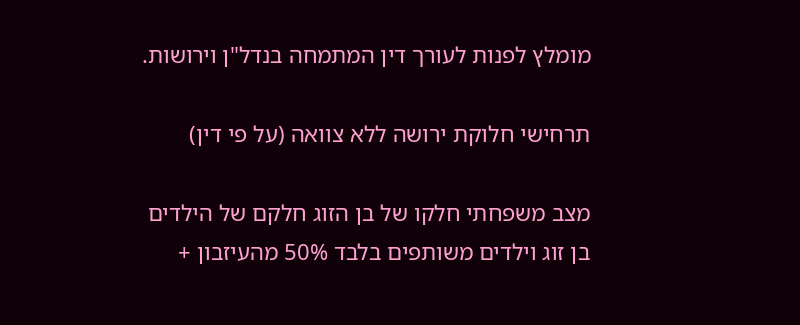מומלץ לפנות לעורך דין המתמחה בנדל"ן וירושות.

תרחישי חלוקת ירושה ללא צוואה (על פי דין)

מצב משפחתי חלקו של בן הזוג חלקם של הילדים
בן זוג וילדים משותפים בלבד 50% מהעיזבון +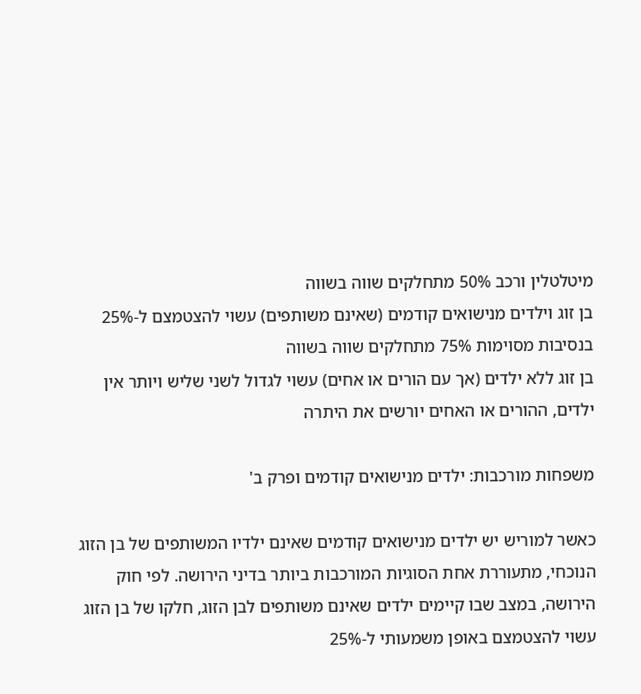מיטלטלין ורכב 50% מתחלקים שווה בשווה
בן זוג וילדים מנישואים קודמים (שאינם משותפים) עשוי להצטמצם ל-25% בנסיבות מסוימות 75% מתחלקים שווה בשווה
בן זוג ללא ילדים (אך עם הורים או אחים) עשוי לגדול לשני שליש ויותר אין ילדים, ההורים או האחים יורשים את היתרה

משפחות מורכבות: ילדים מנישואים קודמים ופרק ב'

כאשר למוריש יש ילדים מנישואים קודמים שאינם ילדיו המשותפים של בן הזוג הנוכחי, מתעוררת אחת הסוגיות המורכבות ביותר בדיני הירושה. לפי חוק הירושה, במצב שבו קיימים ילדים שאינם משותפים לבן הזוג, חלקו של בן הזוג עשוי להצטמצם באופן משמעותי ל-25%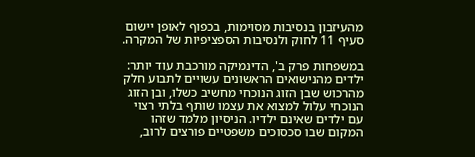מהעיזבון בנסיבות מסוימות, בכפוף לאופן יישום סעיף 11 לחוק ולנסיבות הספציפיות של המקרה.

במשפחות פרק ב', הדינמיקה מורכבת עוד יותר: ילדים מהנישואים הראשונים עשויים לתבוע חלק מהרכוש שבן הזוג הנוכחי מחשיב כשלו, ובן הזוג הנוכחי עלול למצוא את עצמו שותף בלתי רצוי עם ילדים שאינם ילדיו. הניסיון מלמד שזהו המקום שבו סכסוכים משפטיים פורצים לרוב,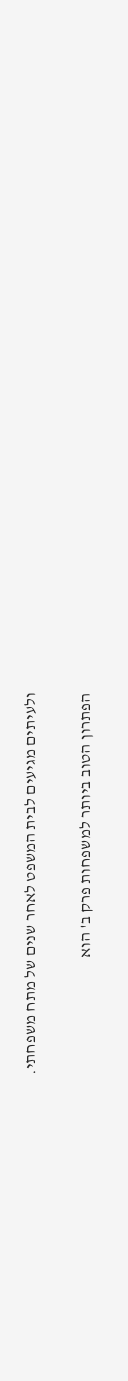ולעיתים מגיעים לבית המשפט לאחר שנים של מתח משפחתי.

הפתרון הטוב ביותר למשפחות פרק ב' הוא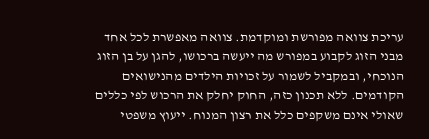עריכת צוואה מפורשת ומוקדמת. צוואה מאפשרת לכל אחד מבני הזוג לקבוע במפורש מה ייעשה ברכושו, להגן על בן הזוג הנוכחי, ובמקביל לשמור על זכויות הילדים מהנישואים הקודמים. ללא תכנון כזה, החוק יחלק את הרכוש לפי כללים שאולי אינם משקפים כלל את רצון המנוח. ייעוץ משפטי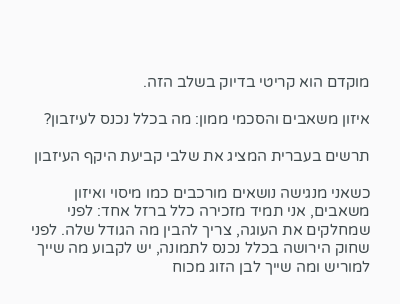מוקדם הוא קריטי בדיוק בשלב הזה.

איזון משאבים והסכמי ממון: מה בכלל נכנס לעיזבון?

תרשים בעברית המציג את שלבי קביעת היקף העיזבון

כשאני מנגישה נושאים מורכבים כמו מיסוי ואיזון משאבים, אני תמיד מזכירה כלל ברזל אחד: לפני שמחלקים את העוגה, צריך להבין מה הגודל שלה. לפני שחוק הירושה בכלל נכנס לתמונה, יש לקבוע מה שייך למוריש ומה שייך לבן הזוג מכוח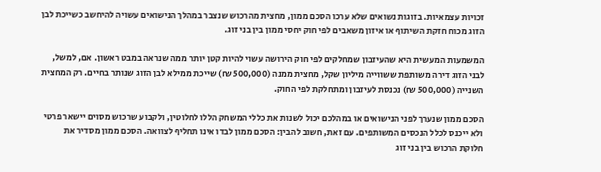זכויות עצמאיות. בזוגות נשואים שלא ערכו הסכם ממון, מחצית מהרכוש שנצבר במהלך הנישואים עשויה להיחשב כשייכת לבן הזוג מכוח חזקת השיתוף או איזון משאבים לפי חוק יחסי ממון בין בני זוג.

המשמעות המעשית היא שהעיזבון שמחלקים לפי חוק הירושה עשוי להיות קטן יותר ממה שנראה במבט ראשון. אם, למשל, לבני הזוג דירה משותפת ששווייה מיליון שקל, מחצית ממנה (500,000 ₪) שייכת ממילא לבן הזוג שנותר בחיים. רק המחצית השנייה (500,000 ₪) נכנסת לעיזבון ומתחלקת לפי החוק.

הסכם ממון שנערך לפני הנישואים או במהלכם יכול לשנות את כללי המשחק הללו לחלוטין, ולקבוע שרכוש מסוים יישאר פרטי ולא ייכנס לכלל הנכסים המשותפים. עם זאת, חשוב להבין: הסכם ממון לבדו אינו תחליף לצוואה. הסכם ממון מסדיר את חלוקת הרכוש בין בני זוג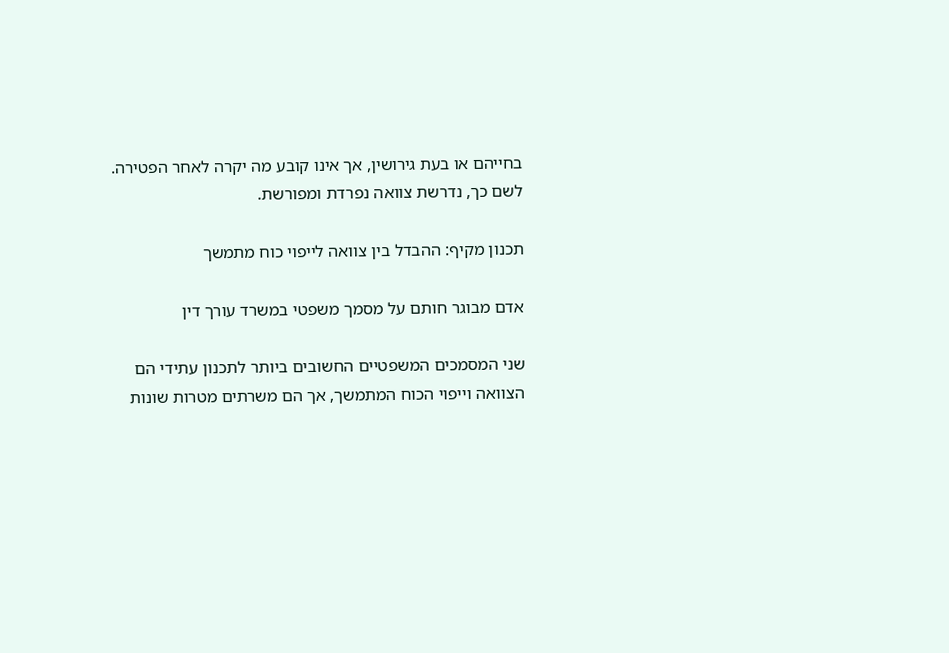בחייהם או בעת גירושין, אך אינו קובע מה יקרה לאחר הפטירה. לשם כך, נדרשת צוואה נפרדת ומפורשת.

תכנון מקיף: ההבדל בין צוואה לייפוי כוח מתמשך

אדם מבוגר חותם על מסמך משפטי במשרד עורך דין

שני המסמכים המשפטיים החשובים ביותר לתכנון עתידי הם הצוואה וייפוי הכוח המתמשך, אך הם משרתים מטרות שונות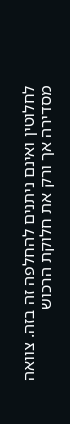לחלוטין ואינם ניתנים להחלפה זה בזה. צוואה מסדירה אך ורק את חלוקת הרכוש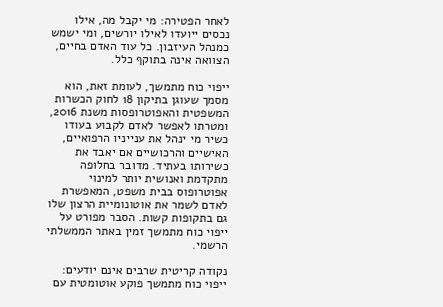לאחר הפטירה: מי יקבל מה, אילו נכסים ייועדו לאילו יורשים, ומי ישמש כמנהל העיזבון. כל עוד האדם בחיים, הצוואה אינה בתוקף כלל.

ייפוי כוח מתמשך, לעומת זאת, הוא מסמך שעוגן בתיקון 18 לחוק הכשרות המשפטית והאפוטרופסות משנת 2016, ומטרתו לאפשר לאדם לקבוע בעודו כשיר מי ינהל את ענייניו הרפואיים, האישיים והרכושיים אם יאבד את כשירותו בעתיד. מדובר בחלופה מתקדמת ואנושית יותר למינוי אפוטרופוס בבית משפט, המאפשרת לאדם לשמר את אוטונומיית הרצון שלו גם בתקופות קשות. הסבר מפורט על ייפוי כוח מתמשך זמין באתר הממשלתי הרשמי.

נקודה קריטית שרבים אינם יודעים: ייפוי כוח מתמשך פוקע אוטומטית עם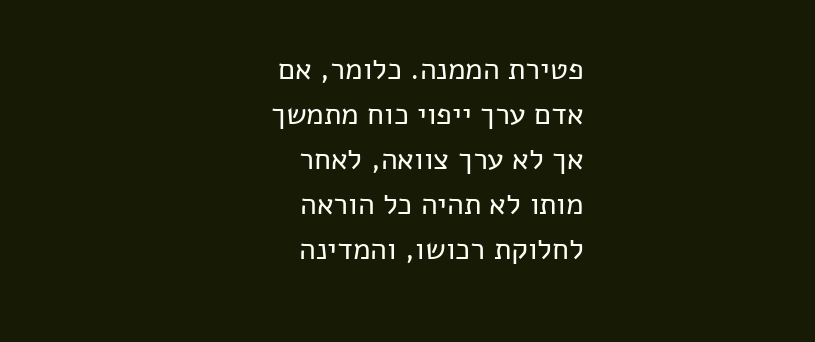פטירת הממנה. כלומר, אם אדם ערך ייפוי כוח מתמשך אך לא ערך צוואה, לאחר מותו לא תהיה כל הוראה לחלוקת רכושו, והמדינה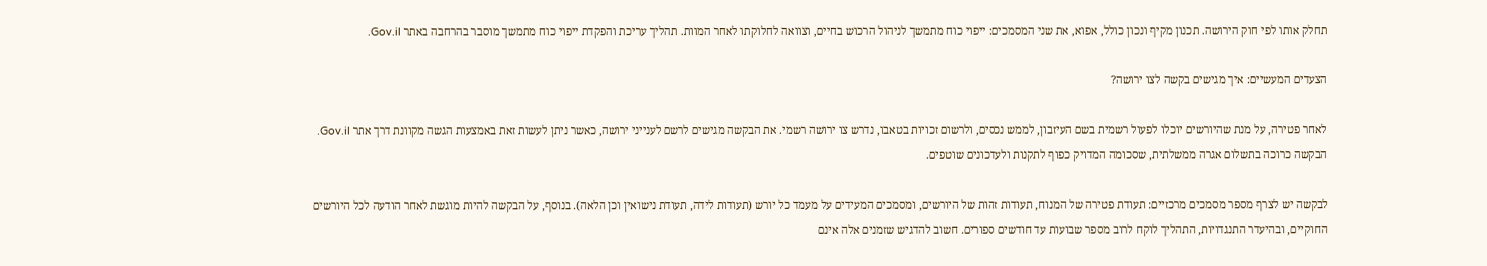תחלק אותו לפי חוק הירושה. תכנון מקיף ונכון כולל, אפוא, את שני המסמכים: ייפוי כוח מתמשך לניהול הרכוש בחיים, וצוואה לחלוקתו לאחר המוות. תהליך עריכת והפקדת ייפוי כוח מתמשך מוסבר בהרחבה באתר Gov.il.

הצעדים המעשיים: איך מגישים בקשה לצו ירושה?

לאחר פטירה, על מנת שהיורשים יוכלו לפעול רשמית בשם העיזבון, לממש נכסים, ולרשום זכויות בטאבו, נדרש צו ירושה רשמי. את הבקשה מגישים לרשם לענייני ירושה, כאשר ניתן לעשות זאת באמצעות הגשה מקוונת דרך אתר Gov.il. הבקשה כרוכה בתשלום אגרה ממשלתית, שסכומה המדויק כפוף לתקנות ולעדכונים שוטפים.

לבקשה יש לצרף מספר מסמכים מרכזיים: תעודת פטירה של המנוח, תעודות זהות של היורשים, ומסמכים המעידים על מעמד כל יורש (תעודות לידה, תעודת נישואין וכן הלאה). בנוסף, על הבקשה להיות מוגשת לאחר הודעה לכל היורשים החוקיים, ובהיעדר התנגדויות, התהליך לוקח לרוב מספר שבועות עד חודשים ספורים. חשוב להדגיש שזמנים אלה אינם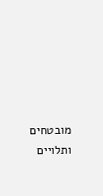מובטחים ותלויים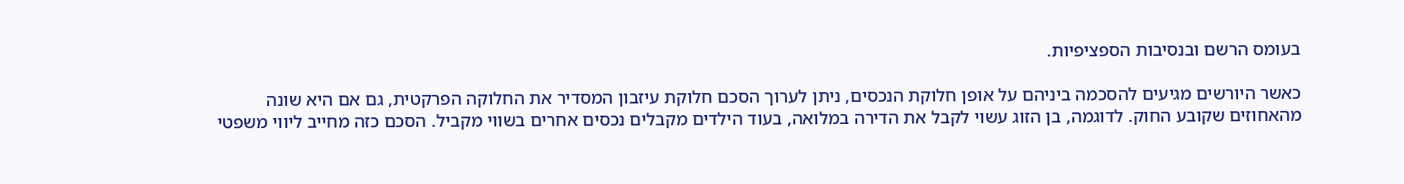בעומס הרשם ובנסיבות הספציפיות.

כאשר היורשים מגיעים להסכמה ביניהם על אופן חלוקת הנכסים, ניתן לערוך הסכם חלוקת עיזבון המסדיר את החלוקה הפרקטית, גם אם היא שונה מהאחוזים שקובע החוק. לדוגמה, בן הזוג עשוי לקבל את הדירה במלואה, בעוד הילדים מקבלים נכסים אחרים בשווי מקביל. הסכם כזה מחייב ליווי משפטי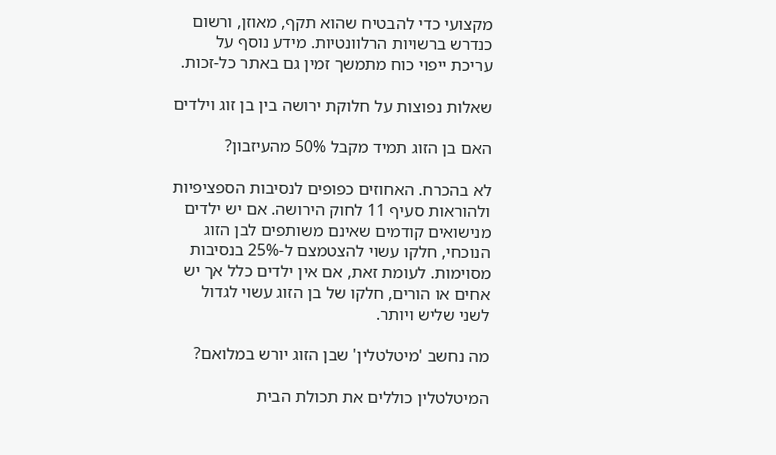מקצועי כדי להבטיח שהוא תקף, מאוזן, ורשום כנדרש ברשויות הרלוונטיות. מידע נוסף על עריכת ייפוי כוח מתמשך זמין גם באתר כל-זכות.

שאלות נפוצות על חלוקת ירושה בין בן זוג וילדים

האם בן הזוג תמיד מקבל 50% מהעיזבון?

לא בהכרח. האחוזים כפופים לנסיבות הספציפיות ולהוראות סעיף 11 לחוק הירושה. אם יש ילדים מנישואים קודמים שאינם משותפים לבן הזוג הנוכחי, חלקו עשוי להצטמצם ל-25% בנסיבות מסוימות. לעומת זאת, אם אין ילדים כלל אך יש אחים או הורים, חלקו של בן הזוג עשוי לגדול לשני שליש ויותר.

מה נחשב 'מיטלטלין' שבן הזוג יורש במלואם?

המיטלטלין כוללים את תכולת הבית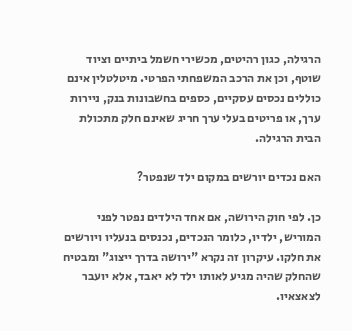הרגילה, כגון רהיטים, מכשירי חשמל ביתיים וציוד שוטף, וכן את הרכב המשפחתי הפרטי. מיטלטלין אינם כוללים נכסים עסקיים, כספים בחשבונות בנק, ניירות ערך, או פריטים בעלי ערך חריג שאינם חלק מתכולת הבית הרגילה.

האם נכדים יורשים במקום ילד שנפטר?

כן. לפי חוק הירושה, אם אחד הילדים נפטר לפני המוריש, ילדיו, כלומר הנכדים, נכנסים בנעליו ויורשים את חלקו. עיקרון זה נקרא "ירושה בדרך ייצוג" ומבטיח שהחלק שהיה מגיע לאותו ילד לא יאבד, אלא יועבר לצאצאיו.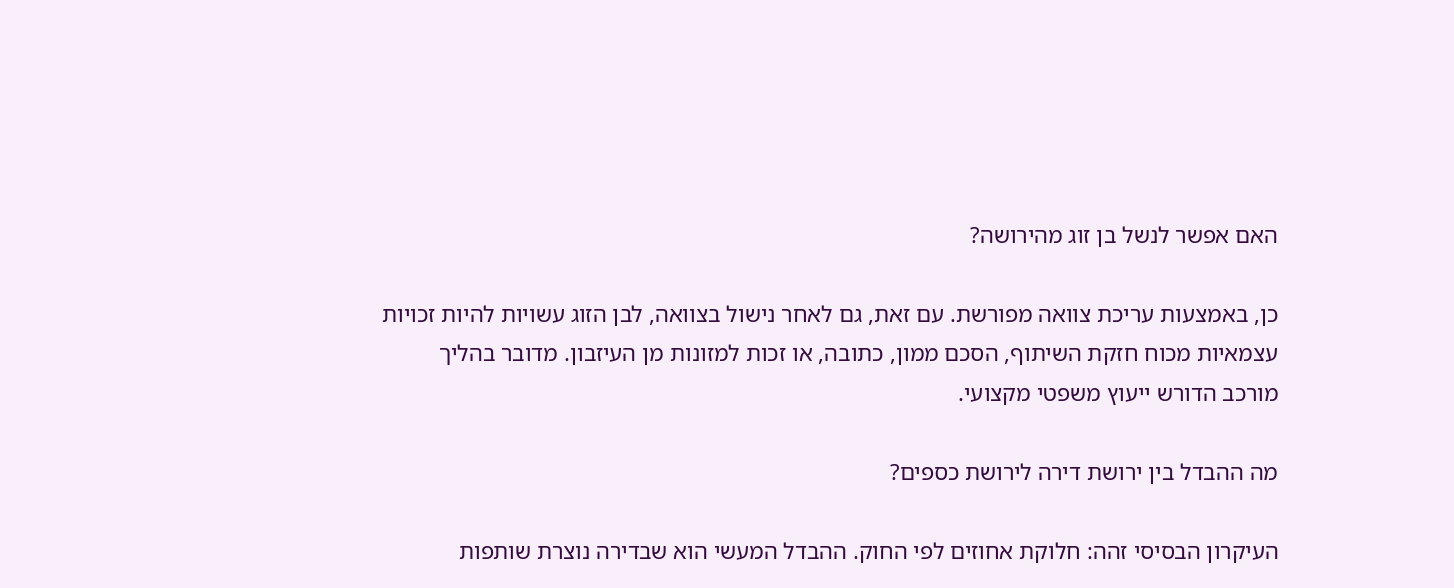האם אפשר לנשל בן זוג מהירושה?

כן, באמצעות עריכת צוואה מפורשת. עם זאת, גם לאחר נישול בצוואה, לבן הזוג עשויות להיות זכויות עצמאיות מכוח חזקת השיתוף, הסכם ממון, כתובה, או זכות למזונות מן העיזבון. מדובר בהליך מורכב הדורש ייעוץ משפטי מקצועי.

מה ההבדל בין ירושת דירה לירושת כספים?

העיקרון הבסיסי זהה: חלוקת אחוזים לפי החוק. ההבדל המעשי הוא שבדירה נוצרת שותפות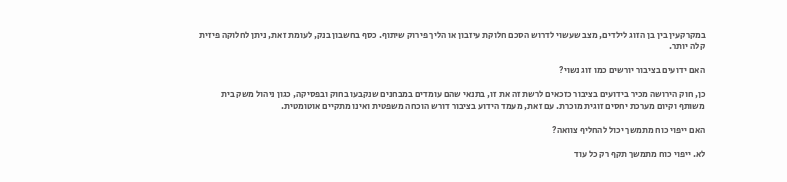במקרקעין בין בן הזוג לילדים, מצב שעשוי לדרוש הסכם חלוקת עיזבון או הליך פירוק שיתוף. כסף בחשבון בנק, לעומת זאת, ניתן לחלוקה פיזית קלה יותר.

האם ידועים בציבור יורשים כמו זוג נשוי?

כן, חוק הירושה מכיר בידועים בציבור כזכאים לרשת זה את זו, בתנאי שהם עומדים במבחנים שנקבעו בחוק ובפסיקה, כגון ניהול משק בית משותף וקיום מערכת יחסים זוגית מוכרת. עם זאת, מעמד הידוע בציבור דורש הוכחה משפטית ואינו מתקיים אוטומטית.

האם ייפוי כוח מתמשך יכול להחליף צוואה?

לא. ייפוי כוח מתמשך תקף רק כל עוד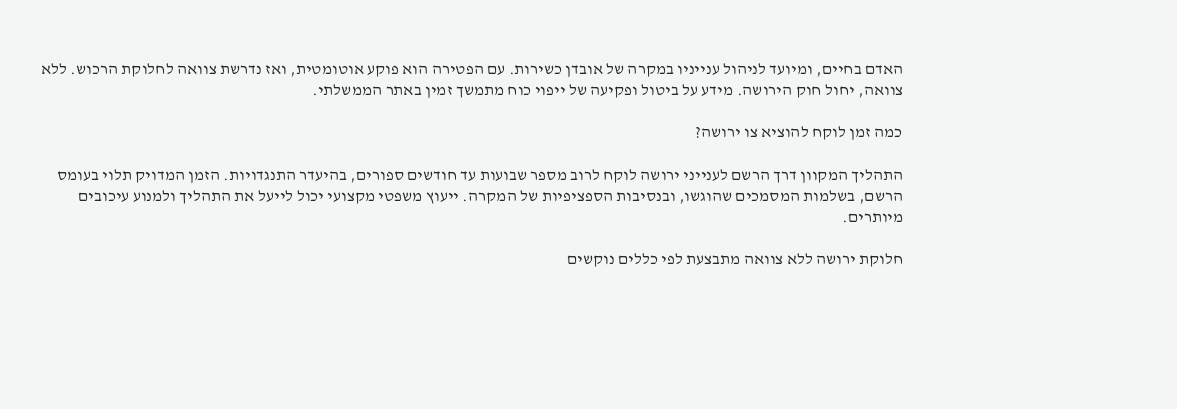האדם בחיים, ומיועד לניהול ענייניו במקרה של אובדן כשירות. עם הפטירה הוא פוקע אוטומטית, ואז נדרשת צוואה לחלוקת הרכוש. ללא צוואה, יחול חוק הירושה. מידע על ביטול ופקיעה של ייפוי כוח מתמשך זמין באתר הממשלתי.

כמה זמן לוקח להוציא צו ירושה?

התהליך המקוון דרך הרשם לענייני ירושה לוקח לרוב מספר שבועות עד חודשים ספורים, בהיעדר התנגדויות. הזמן המדויק תלוי בעומס הרשם, בשלמות המסמכים שהוגשו, ובנסיבות הספציפיות של המקרה. ייעוץ משפטי מקצועי יכול לייעל את התהליך ולמנוע עיכובים מיותרים.

חלוקת ירושה ללא צוואה מתבצעת לפי כללים נוקשים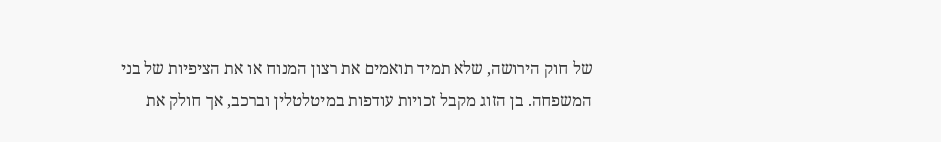של חוק הירושה, שלא תמיד תואמים את רצון המנוח או את הציפיות של בני המשפחה. בן הזוג מקבל זכויות עודפות במיטלטלין וברכב, אך חולק את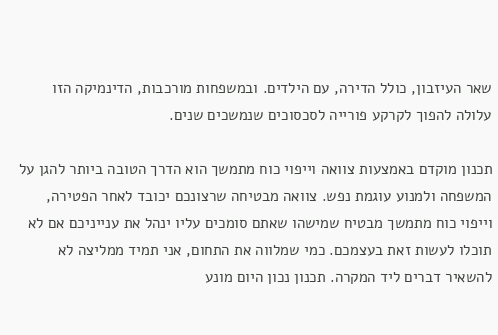שאר העיזבון, כולל הדירה, עם הילדים. ובמשפחות מורכבות, הדינמיקה הזו עלולה להפוך לקרקע פורייה לסכסוכים שנמשכים שנים.

תכנון מוקדם באמצעות צוואה וייפוי כוח מתמשך הוא הדרך הטובה ביותר להגן על המשפחה ולמנוע עוגמת נפש. צוואה מבטיחה שרצונכם יכובד לאחר הפטירה, וייפוי כוח מתמשך מבטיח שמישהו שאתם סומכים עליו ינהל את ענייניכם אם לא תוכלו לעשות זאת בעצמכם. כמי שמלווה את התחום, אני תמיד ממליצה לא להשאיר דברים ליד המקרה. תכנון נכון היום מונע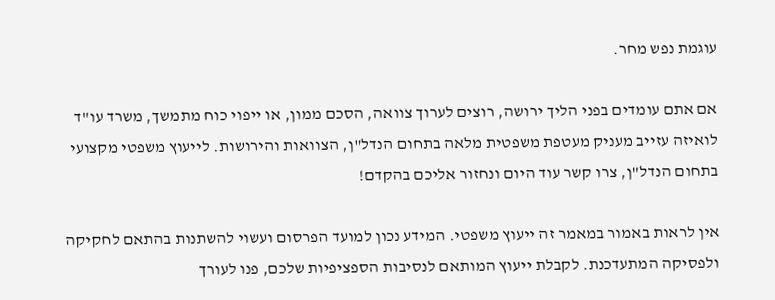עוגמת נפש מחר.

אם אתם עומדים בפני הליך ירושה, רוצים לערוך צוואה, הסכם ממון, או ייפוי כוח מתמשך, משרד עו"ד לואיזה עזייב מעניק מעטפת משפטית מלאה בתחום הנדל"ן, הצוואות והירושות. לייעוץ משפטי מקצועי בתחום הנדל"ן, צרו קשר עוד היום ונחזור אליכם בהקדם!

אין לראות באמור במאמר זה ייעוץ משפטי. המידע נכון למועד הפרסום ועשוי להשתנות בהתאם לחקיקה ולפסיקה המתעדכנת. לקבלת ייעוץ המותאם לנסיבות הספציפיות שלכם, פנו לעורך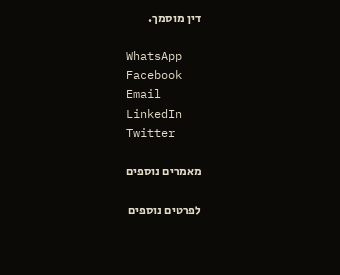דין מוסמך.

WhatsApp
Facebook
Email
LinkedIn
Twitter

מאמרים נוספים

לפרטים נוספים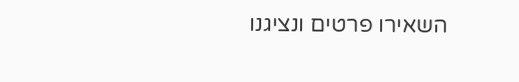השאירו פרטים ונציגנו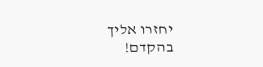יחזרו אליך בהקדם!